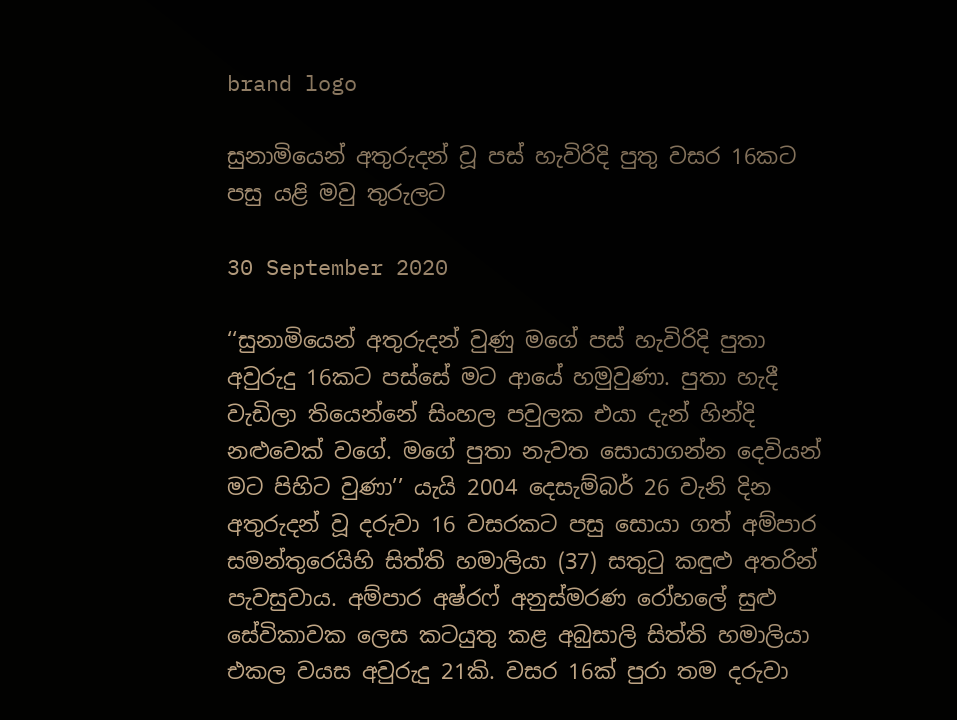brand logo

සුනාමියෙන් අතුරුදන් වූ පස් හැවිරිදි පුතු වසර 16කට පසු යළි මවු තුරුලට

30 September 2020

‘‘සුනාමියෙන් අතුරුදන් වුණු මගේ පස් හැවිරිදි පුතා අවුරුදු 16කට පස්සේ මට ආයේ හමුවුණා. පුතා හැදී වැඩිලා තියෙන්නේ සිංහල පවුලක එයා දැන් හින්දි නළුවෙක් වගේ. මගේ පුතා නැවත සොයාගන්න දෙවියන් මට පිහිට වුණා’’ යැයි 2004 දෙසැම්බර් 26 වැනි දින අතුරුදන් වූ දරුවා 16 වසරකට පසු සොයා ගත් අම්පාර සමන්තුරෙයිහි සිත්ති හමාලියා (37) සතුටු කඳුළු අතරින් පැවසුවාය. අම්පාර අෂ්රෆ් අනුස්මරණ රෝහලේ සුළු සේවිකාවක ලෙස කටයුතු කළ අබුසාලි සිත්ති හමාලියා එකල වයස අවුරුදු 21කි. වසර 16ක් පුරා තම දරුවා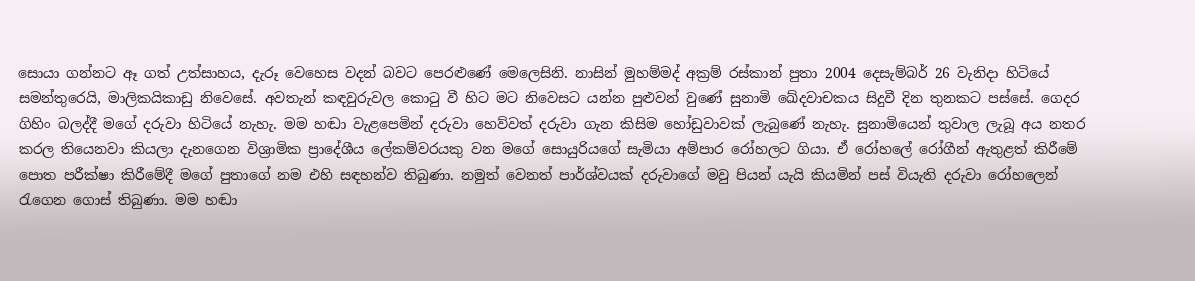සොයා ගන්නට ඈ ගත් උත්සාහය, දැරූ වෙහෙස වදන් බවට පෙරළුණේ මෙලෙසිනි. නාසින් මුහම්මද් අක්‍රම් රස්කාන් පුතා 2004 දෙසැම්බර් 26 වැනිදා හිටියේ සමන්තුරෙයි, මාලිකයිකාඩු නිවෙසේ. අවතැන් කඳවුරුවල කොටු වී හිට මට නිවෙසට යන්න පුළුවන් වුණේ සුනාමි ඛේදවාචකය සිදුවී දින තුනකට පස්සේ. ගෙදර ගිහිං බලද්දී මගේ දරුවා හිටියේ නැහැ. මම හඬා වැළපෙමින් දරුවා හෙව්වත් දරුවා ගැන කිසිම හෝඩුවාවක් ලැබුණේ නැහැ. සුනාමියෙන් තුවාල ලැබූ අය නතර කරල තියෙනවා කියලා දැනගෙන විශ්‍රාමික ප්‍රාදේශීය ලේකම්වරයකු වන මගේ සොයුරියගේ සැමියා අම්පාර රෝහලට ගියා. ඒ රෝහලේ රෝගීන් ඇතුළත් කිරීමේ පොත පරීක්ෂා කිරීමේදී මගේ පුතාගේ නම එහි සඳහන්ව තිබුණා. නමුත් වෙනත් පාර්ශ්වයක් දරුවාගේ මවු පියන් යැයි කියමින් පස් වියැති දරුවා රෝහලෙන් රැගෙන ගොස් තිබුණා. මම හඬා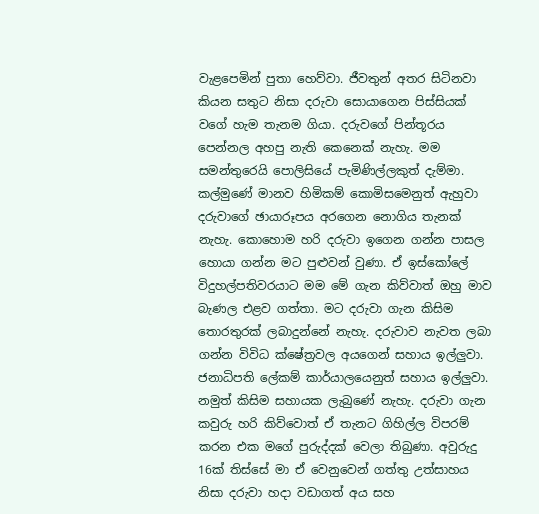වැළපෙමින් පුතා හෙව්වා. ජීවතුන් අතර සිටිනවා කියන සතුට නිසා දරුවා සොයාගෙන පිස්සියක් වගේ හැම තැනම ගියා. දරුවගේ පින්තූරය පෙන්නල අහපු නැති කෙනෙක් නැහැ. මම සමන්තුරෙයි පොලිසියේ පැමිණිල්ලකුත් දැම්මා. කල්මුණේ මානව හිමිකම් කොමිසමෙනුත් ඇහුවා දරුවාගේ ඡායාරූපය අරගෙන නොගිය තැනක් නැහැ. කොහොම හරි දරුවා ඉගෙන ගන්න පාසල හොයා ගන්න මට පුළුවන් වුණා. ඒ ඉස්කෝලේ විදුහල්පතිවරයාට මම මේ ගැන කිව්වාත් ඔහු මාව බැණල එළව ගත්තා. මට දරුවා ගැන කිසිම තොරතුරක් ලබාදුන්නේ නැහැ. දරුවාව නැවත ලබා ගන්න විවිධ ක්ෂේත්‍රවල අයගෙන් සහාය ඉල්ලුවා. ජනාධිපති ලේකම් කාර්යාලයෙනුත් සහාය ඉල්ලුවා. නමුත් කිසිම සහායක ලැබුණේ නැහැ. දරුවා ගැන කවුරු හරි කිව්වොත් ඒ තැනට ගිහිල්ල විපරම් කරන එක මගේ පුරුද්දක් වෙලා තිබුණා. අවුරුදු 16ක් තිස්සේ මා ඒ වෙනුවෙන් ගත්තු උත්සාහය නිසා දරුවා හදා වඩාගත් අය සහ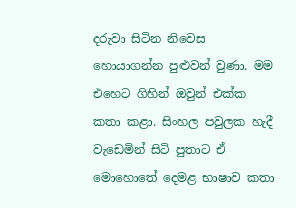දරුවා සිටින නිවෙස හොයාගන්න පුළුවන් වුණා. මම එහෙට ගිහින් ඔවුන් එක්ක කතා කළා. සිංහල පවුලක හැදී වැඩෙමින් සිටි පුතාට ඒ මොහොතේ දෙමළ භාෂාව කතා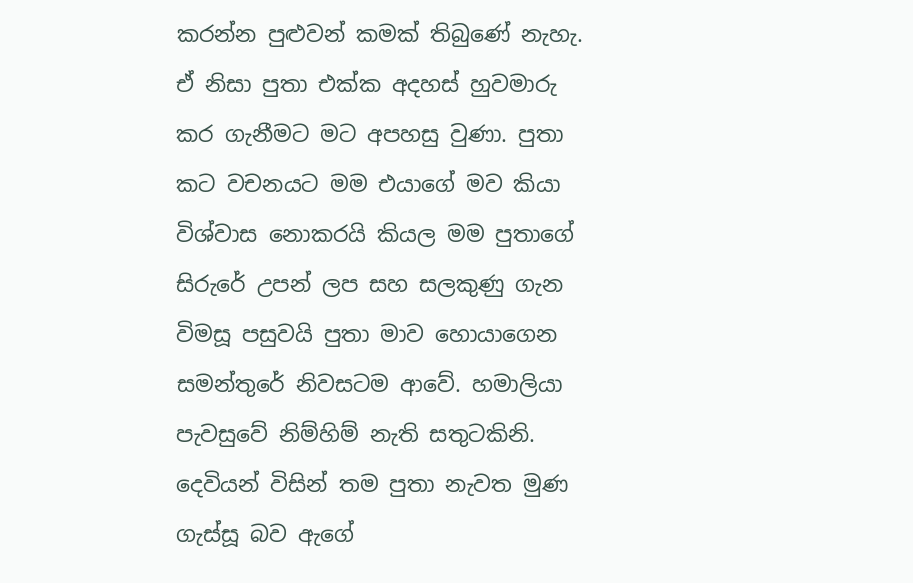කරන්න පුළුවන් කමක් තිබුණේ නැහැ. ඒ නිසා පුතා එක්ක අදහස් හුවමාරු කර ගැනීමට මට අපහසු වුණා. පුතා කට වචනයට මම එයාගේ මව කියා විශ්වාස නොකරයි කියල මම පුතාගේ සිරුරේ උපන් ලප සහ සලකුණු ගැන විමසූ පසුවයි පුතා මාව හොයාගෙන සමන්තුරේ නිවසටම ආවේ. හමාලියා පැවසුවේ නිම්හිම් නැති සතුටකිනි. දෙවියන් විසින් තම පුතා නැවත මුණ ගැස්සූ බව ඇගේ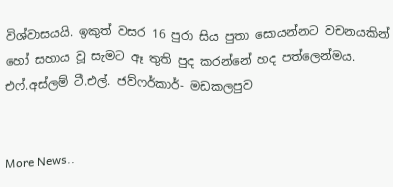විශ්වාසයයි. ඉකුත් වසර 16 පුරා සිය පුතා සොයන්නට වචනයකින් හෝ සහාය වූ සැමට ඈ තුති පුද කරන්නේ හද පත්ලෙන්මය.   එෆ්.අස්ලම් ටී.එල්. ජව්ෆර්කාර්- මඩකලපුව


More News..